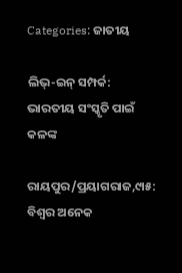Categories: ଜାତୀୟ

ଲିଭ୍‌-ଇନ୍‌ ସମ୍ପର୍କ: ଭାରତୀୟ ସଂସ୍କୃତି ପାଇଁ କଳଙ୍କ

ରାୟପୁର/ପ୍ରୟାଗରାଜ,୯ା୫: ବିଶ୍ୱର ଅନେକ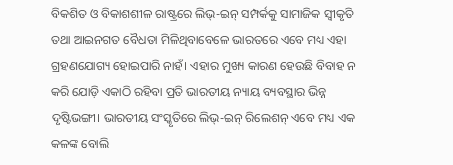ବିକଶିତ ଓ ବିକାଶଶୀଳ ରାଷ୍ଟ୍ରରେ ଲିଭ୍‌-ଇନ୍‌ ସମ୍ପର୍କକୁ ସାମାଜିକ ସ୍ବୀକୃତି ତଥା ଆଇନଗତ ବୈଧତା ମିଳିଥିବାବେଳେ ଭାରତରେ ଏବେ ମଧ୍ୟ ଏହା ଗ୍ରହଣଯୋଗ୍ୟ ହୋଇପାରି ନାହଁ। ଏହାର ମୁଖ୍ୟ କାରଣ ହେଉଛି ବିବାହ ନ କରି ଯୋଡ଼ି ଏକାଠି ରହିବା ପ୍ରତି ଭାରତୀୟ ନ୍ୟାୟ ବ୍ୟବସ୍ଥାର ଭିନ୍ନ ଦୃଷ୍ଟିଭଙ୍ଗୀ। ଭାରତୀୟ ସଂସ୍କୃତିରେ ଲିଭ୍‌-ଇନ୍‌ ରିଲେଶନ୍‌ ଏବେ ମଧ୍ୟ ଏକ କଳଙ୍କ ବୋଲି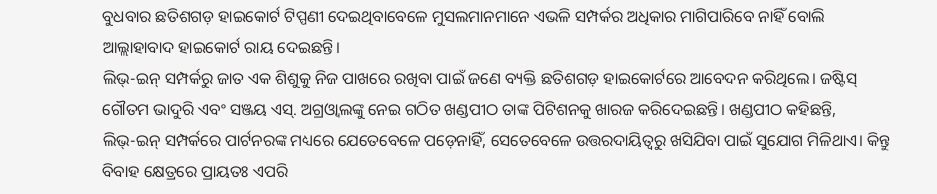ବୁଧବାର ଛତିଶଗଡ଼ ହାଇକୋର୍ଟ ଟିପ୍ପଣୀ ଦେଇଥିବାବେଳେ ମୁସଲମାନମାନେ ଏଭଳି ସମ୍ପର୍କର ଅଧିକାର ମାଗିପାରିବେ ନାହିଁ ବୋଲି ଆଲ୍ଲାହାବାଦ ହାଇକୋର୍ଟ ରାୟ ଦେଇଛନ୍ତି।
ଲିଭ୍‌-ଇନ୍‌ ସମ୍ପର୍କରୁ ଜାତ ଏକ ଶିଶୁକୁ ନିଜ ପାଖରେ ରଖିବା ପାଇଁ ଜଣେ ବ୍ୟକ୍ତି ଛତିଶଗଡ଼ ହାଇକୋର୍ଟରେ ଆବେଦନ କରିଥିଲେ। ଜଷ୍ଟିସ୍‌ ଗୌତମ ଭାଦୁରି ଏବଂ ସଞ୍ଜୟ ଏସ୍‌. ଅଗ୍ରଓ୍ବାଲଙ୍କୁ ନେଇ ଗଠିତ ଖଣ୍ଡପୀଠ ତାଙ୍କ ପିଟିଶନକୁ ଖାରଜ କରିଦେଇଛନ୍ତି। ଖଣ୍ଡପୀଠ କହିଛନ୍ତି, ଲିଭ୍‌-ଇନ୍‌ ସମ୍ପର୍କରେ ପାର୍ଟନରଙ୍କ ମଧ୍ୟରେ ଯେତେବେଳେ ପଡ଼େନାହିଁ, ସେତେବେଳେ ଉତ୍ତରଦାୟିତ୍ୱରୁ ଖସିଯିବା ପାଇଁ ସୁଯୋଗ ମିଳିଥାଏ। କିନ୍ତୁ ବିବାହ କ୍ଷେତ୍ରରେ ପ୍ରାୟତଃ ଏପରି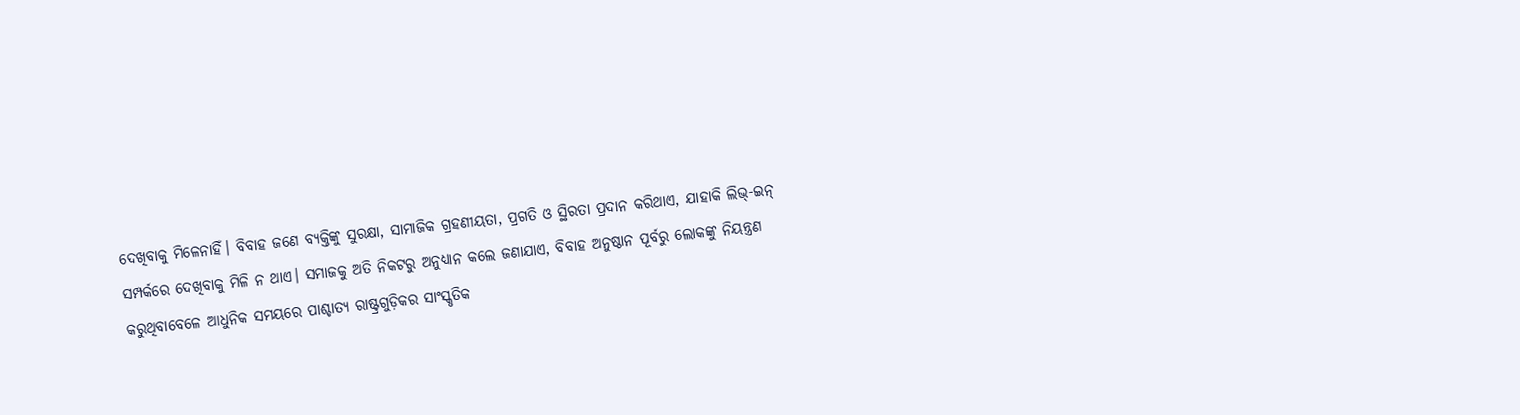ଦେଖିବାକୁ ମିଳେନାହିଁ। ବିବାହ ଜଣେ ବ୍ୟକ୍ତିଙ୍କୁ ସୁରକ୍ଷା, ସାମାଜିକ ଗ୍ରହଣୀୟତା, ପ୍ରଗତି ଓ ସ୍ଥିରତା ପ୍ରଦାନ କରିଥାଏ, ଯାହାକି ଲିଭ୍‌-ଇନ୍‌ ସମ୍ପର୍କରେ ଦେଖିବାକୁ ମିଳି ନ ଥାଏ। ସମାଜକୁ ଅତି ନିକଟରୁ ଅନୁଧ୍ୟାନ କଲେ ଜଣାଯାଏ, ବିବାହ ଅନୁଷ୍ଠାନ ପୂର୍ବରୁ ଲୋକଙ୍କୁ ନିୟନ୍ତ୍ରଣ କରୁଥିବାବେଳେ ଆଧୁନିକ ସମୟରେ ପାଶ୍ଚାତ୍ୟ ରାଷ୍ଟ୍ରଗୁଡ଼ିକର ସାଂସ୍କୃତିକ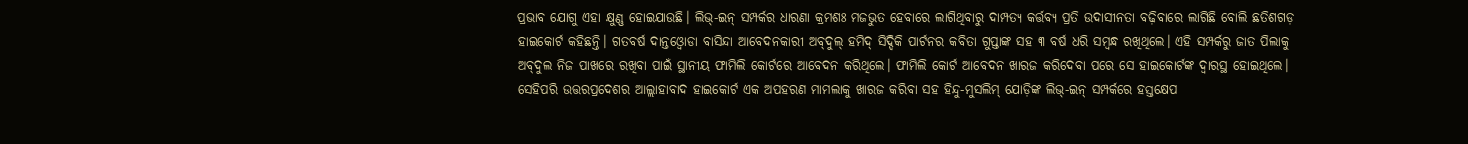ପ୍ରଭାବ ଯୋଗୁ ଏହା କ୍ଷୁଣ୍ଣ ହୋଇଯାଉଛି। ଲିଭ୍‌-ଇନ୍‌ ସମ୍ପର୍କର ଧାରଣା କ୍ରମଶଃ ମଜଭୁତ ହେବାରେ ଲାଗିଥିବାରୁ ଦାମ୍ପତ୍ୟ କର୍ତ୍ତବ୍ୟ ପ୍ରତି ଉଦାସୀନତା ବଢ଼ିବାରେ ଲାଗିଛି ବୋଲି ଛତିଶଗଡ଼ ହାଇକୋର୍ଟ କହିଛନ୍ତି। ଗତବର୍ଷ ଦାନ୍ତଓ୍ବୋଡା ବାସିନ୍ଦା ଆବେଦନକାରୀ ଅବ୍‌ଦୁଲ୍‌ ହମିଦ୍‌ ସିଦ୍ଦିକି ପାର୍ଟନର କବିତା ଗୁପ୍ତାଙ୍କ ସହ ୩ ବର୍ଷ ଧରି ସମ୍ବନ୍ଧ ରଖିଥିଲେ। ଏହି ସମ୍ପର୍କରୁ ଜାତ ପିଲାକୁ ଅବ୍‌ଦୁଲ ନିଜ ପାଖରେ ରଖିବା ପାଇଁ ସ୍ଥାନୀୟ ଫାମିଲି କୋର୍ଟରେ ଆବେଦନ କରିଥିଲେ। ଫାମିଲି କୋର୍ଟ ଆବେଦନ ଖାରଜ କରିଦେବା ପରେ ସେ ହାଇକୋର୍ଟଙ୍କ ଦ୍ୱାରସ୍ଥ ହୋଇଥିଲେ।
ସେହିପରି ଉତ୍ତରପ୍ରଦେଶର ଆଲ୍ଲାହାବାଦ ହାଇକୋର୍ଟ ଏକ ଅପହରଣ ମାମଲାକୁ ଖାରଜ କରିବା ସହ ହିନ୍ଦୁ-ମୁସଲିମ୍‌ ଯୋଡ଼ିଙ୍କ ଲିଭ୍‌-ଇନ୍‌ ସମ୍ପର୍କରେ ହସ୍ତକ୍ଷେପ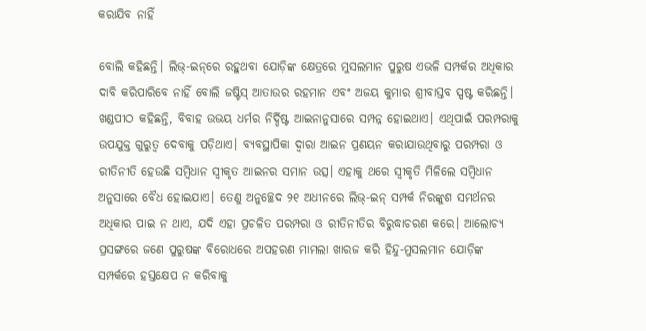କରାଯିବ ନାହିଁ

ବୋଲି କହିଛନ୍ତି। ଲିଭ୍‌-ଇନ୍‌ରେ ରହୁଥବା ଯୋଡ଼ିଙ୍କ କ୍ଷେତ୍ରରେ ମୁସଲମାନ ପୁରୁଷ ଏଭଳି ସମ୍ପର୍କର ଅଧିକାର ଦାବି କରିପାରିବେ ନାହିଁ ବୋଲି ଜଷ୍ଟିସ୍‌ ଆତାଉର ରହମାନ ଏବଂ ଅଜୟ କୁମାର ଶ୍ରୀବାସ୍ତବ ସ୍ପଷ୍ଟ କରିଛନ୍ତି। ଖଣ୍ଡପୀଠ କହିଛନ୍ତି, ବିବାହ ଉଭୟ ଧର୍ମର ନିର୍ଦ୍ଦିଷ୍ଟ ଆଇନାନୁସାରେ ସମ୍ପନ୍ନ ହୋଇଥାଏ। ଏଥିପାଇଁ ପରମ୍ପରାକୁ ଉପଯୁକ୍ତ ଗୁରୁତ୍ୱ ଦେବାକୁ ପଡ଼ିଥାଏ। ବ୍ୟବସ୍ଥାପିକା ଦ୍ୱାରା ଆଇନ ପ୍ରଣୟନ କରାଯାଉଥିବାରୁ ପରମ୍ପରା ଓ ରୀତିନୀତି ହେଉଛି ସମ୍ବିଧାନ ସ୍ବୀକୃତ ଆଇନର ସମାନ ଉତ୍ସ। ଏହାକୁ ଥରେ ସ୍ବୀକୃତି ମିଳିଲେ ସମ୍ବିଧାନ ଅନୁସାରେ ବୈଧ ହୋଇଯାଏ। ତେଣୁ ଅନୁଚ୍ଛେଦ ୨୧ ଅଧୀନରେ ଲିଭ୍‌-ଇନ୍‌ ସମ୍ପର୍କ ନିରଙ୍କୁଶ ସମର୍ଥନର ଅଧିକାର ପାଇ ନ ଥାଏ, ଯଦି ଏହା ପ୍ରଚଳିତ ପରମ୍ପରା ଓ ରୀତିନୀତିର ବିରୁଦ୍ଧାଚରଣ କରେ। ଆଲୋଚ୍ୟ ପ୍ରସଙ୍ଗରେ ଜଣେ ପୁରୁଷଙ୍କ ବିରୋଧରେ ଅପହରଣ ମାମଲା ଖାରଜ କରି ହିନ୍ଦୁ-ମୁସଲମାନ ଯୋଡ଼ିଙ୍କ ସମ୍ପର୍କରେ ହସ୍ତକ୍ଷେପ ନ କରିବାକୁ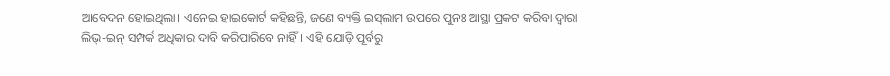ଆବେଦନ ହୋଇଥିଲା। ଏନେଇ ହାଇକୋର୍ଟ କହିଛନ୍ତି, ଜଣେ ବ୍ୟକ୍ତି ଇସ୍‌ଲାମ ଉପରେ ପୁନଃ ଆସ୍ଥା ପ୍ରକଟ କରିବା ଦ୍ୱାରା ଲିଭ୍‌-ଇନ୍‌ ସମ୍ପର୍କ ଅଧିକାର ଦାବି କରିପାରିବେ ନାହିଁ। ଏହି ଯୋଡ଼ି ପୂର୍ବରୁ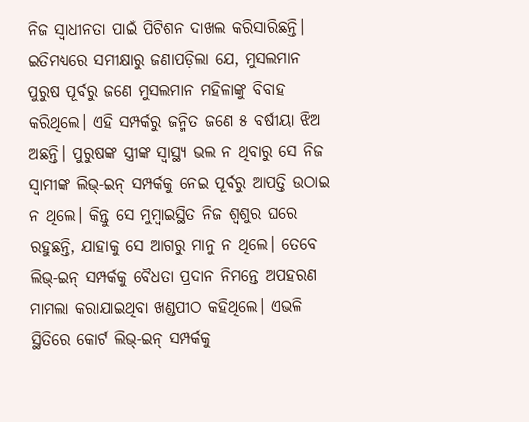ନିଜ ସ୍ବାଧୀନତା ପାଇଁ ପିଟିଶନ ଦାଖଲ କରିସାରିଛନ୍ତି। ଇତିମଧ୍ୟରେ ସମୀକ୍ଷାରୁ ଜଣାପଡ଼ିଲା ଯେ, ମୁସଲମାନ ପୁରୁଷ ପୂର୍ବରୁ ଜଣେ ମୁସଲମାନ ମହିଳାଙ୍କୁ ବିବାହ କରିଥିଲେ। ଏହି ସମ୍ପର୍କରୁ ଜନ୍ମିତ ଜଣେ ୫ ବର୍ଷୀୟା ଝିଅ ଅଛନ୍ତି। ପୁରୁଷଙ୍କ ସ୍ତ୍ରୀଙ୍କ ସ୍ବାସ୍ଥ୍ୟ ଭଲ ନ ଥିବାରୁ ସେ ନିଜ ସ୍ବାମୀଙ୍କ ଲିଭ୍‌-ଇନ୍‌ ସମ୍ପର୍କକୁ ନେଇ ପୂର୍ବରୁ ଆପତ୍ତି ଉଠାଇ ନ ଥିଲେ। କିନ୍ତୁ ସେ ମୁମ୍ବାଇସ୍ଥିତ ନିଜ ଶ୍ୱଶୁର ଘରେ ରହୁଛନ୍ତି, ଯାହାକୁ ସେ ଆଗରୁ ମାନୁ ନ ଥିଲେ। ତେବେ ଲିଭ୍‌-ଇନ୍‌ ସମ୍ପର୍କକୁ ବୈଧତା ପ୍ରଦାନ ନିମନ୍ତେ ଅପହରଣ ମାମଲା କରାଯାଇଥିବା ଖଣ୍ଡପୀଠ କହିଥିଲେ। ଏଭଳି ସ୍ଥିତିରେ କୋର୍ଟ ଲିଭ୍‌-ଇନ୍‌ ସମ୍ପର୍କକୁ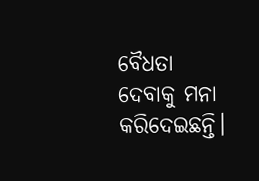ବୈଧତା ଦେବାକୁ ମନା କରିଦେଇଛନ୍ତି।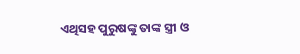ଏଥିସହ ପୁରୁଷଙ୍କୁ ତାଙ୍କ ସ୍ତ୍ରୀ ଓ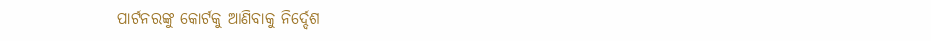ପାର୍ଟନରଙ୍କୁ କୋର୍ଟକୁ ଆଣିବାକୁ ନିର୍ଦ୍ଦେଶ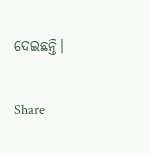ଦେଇଛନ୍ତି।

Share